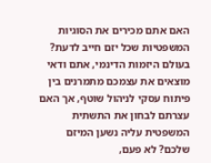האם אתם מכירים את הסוגיות המשפטיות שכל יזם חייב לדעת?
בעולם היזמות הדינמי, אתם ודאי מוצאים את עצמכם מתמרנים בין פיתוח עסקי לניהול שוטף, אך האם עצרתם לבחון את התשתית המשפטית עליה נשען המיזם שלכם? לא פעם,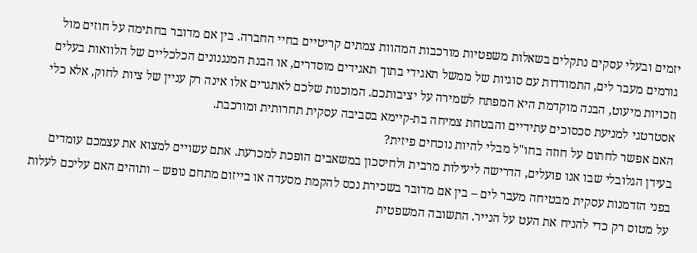יזמים ובעלי עסקים נתקלים בשאלות משפטיות מורכבות המהוות צמתים קריטיים בחיי החברה. בין אם מדובר בחתימה על חוזים מול גורמים מעבר לים, התמודדות עם סוגיות של ממשל תאגידי בתוך תאגידים מוסדרים, או הבנת המנגנונים הכלכליים של הלוואות בעלים וזכויות מיעוט, הבנה מוקדמת היא המפתח לשמירה על יציבותכם. המוכנות שלכם לאתגרים אלו אינה רק עניין של ציות לחוק, אלא כלי אסטרטגי למניעת סכסוכים עתידיים והבטחת צמיחה בת-קיימא בסביבה עסקית תחרותית ומורכבת.
האם אפשר לחתום על חוזה בחו"ל מבלי להיות נוכחים פיזית?
בעידן הגלובלי שבו אנו פועלים, הדרישה ליעילות מרבית ולחיסכון במשאבים הופכת למכרעת. אתם עשויים למצוא את עצמכם עומדים בפני הזדמנות עסקית מבטיחה מעבר לים – בין אם מדובר בשכירת נכס להקמת מסעדה או בייזום מתחם נופש – ותוהים האם עליכם לעלות על מטוס רק כדי להניח את העט על הנייר. התשובה המשפטית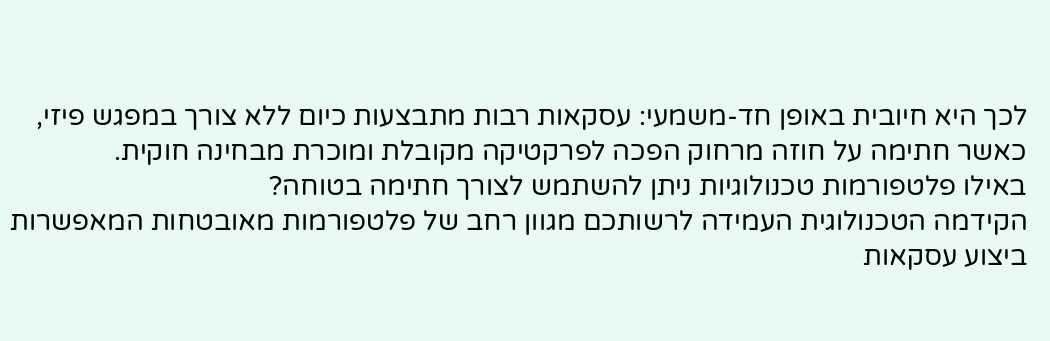לכך היא חיובית באופן חד-משמעי: עסקאות רבות מתבצעות כיום ללא צורך במפגש פיזי, כאשר חתימה על חוזה מרחוק הפכה לפרקטיקה מקובלת ומוכרת מבחינה חוקית.
באילו פלטפורמות טכנולוגיות ניתן להשתמש לצורך חתימה בטוחה?
הקידמה הטכנולוגית העמידה לרשותכם מגוון רחב של פלטפורמות מאובטחות המאפשרות ביצוע עסקאות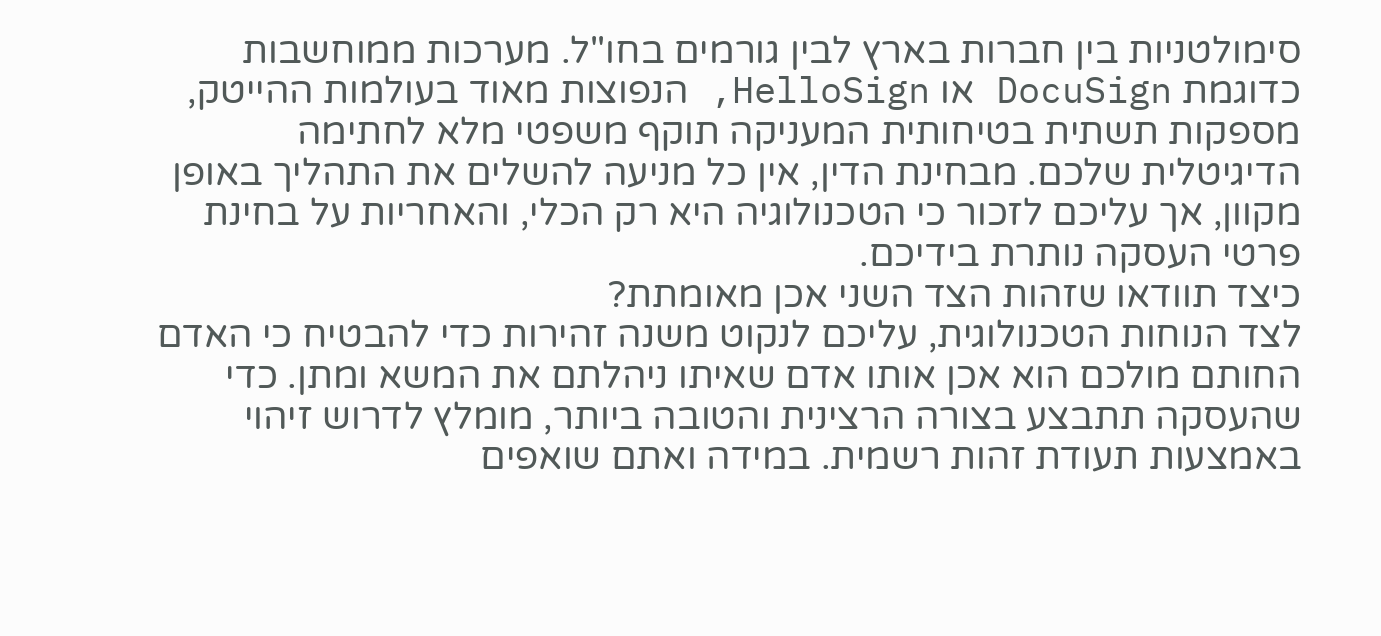סימולטניות בין חברות בארץ לבין גורמים בחו"ל. מערכות ממוחשבות כדוגמת DocuSign או HelloSign, הנפוצות מאוד בעולמות ההייטק, מספקות תשתית בטיחותית המעניקה תוקף משפטי מלא לחתימה הדיגיטלית שלכם. מבחינת הדין, אין כל מניעה להשלים את התהליך באופן מקוון, אך עליכם לזכור כי הטכנולוגיה היא רק הכלי, והאחריות על בחינת פרטי העסקה נותרת בידיכם.
כיצד תוודאו שזהות הצד השני אכן מאומתת?
לצד הנוחות הטכנולוגית, עליכם לנקוט משנה זהירות כדי להבטיח כי האדם החותם מולכם הוא אכן אותו אדם שאיתו ניהלתם את המשא ומתן. כדי שהעסקה תתבצע בצורה הרצינית והטובה ביותר, מומלץ לדרוש זיהוי באמצעות תעודת זהות רשמית. במידה ואתם שואפים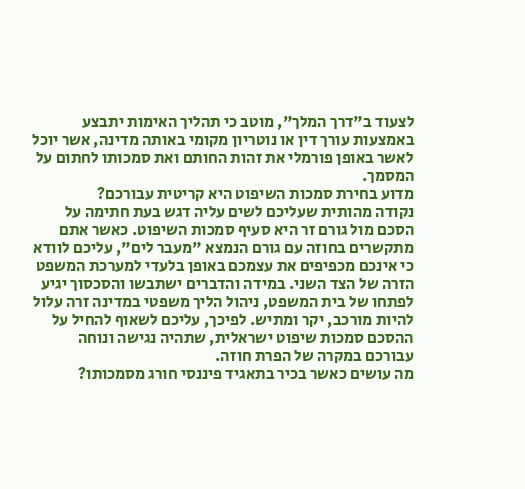לצעוד ב"דרך המלך", מוטב כי תהליך האימות יתבצע באמצעות עורך דין או נוטריון מקומי באותה מדינה, אשר יוכל לאשר באופן פורמלי את זהות החותם ואת סמכותו לחתום על המסמך.
מדוע בחירת סמכות השיפוט היא קריטית עבורכם?
נקודה מהותית שעליכם לשים עליה דגש בעת חתימה על הסכם מול גורם זר היא סעיף סמכות השיפוט. כאשר אתם מתקשרים בחוזה עם גורם הנמצא "מעבר לים", עליכם לוודא כי אינכם מכפיפים את עצמכם באופן בלעדי למערכת המשפט הזרה של הצד השני. במידה והדברים ישתבשו והסכסוך יגיע לפתחו של בית המשפט, ניהול הליך משפטי במדינה זרה עלול להיות מורכב, יקר ומתיש. לפיכך, עליכם לשאוף להחיל על ההסכם סמכות שיפוט ישראלית, שתהיה נגישה ונוחה עבורכם במקרה של הפרת חוזה.
מה עושים כאשר בכיר בתאגיד פיננסי חורג מסמכותו?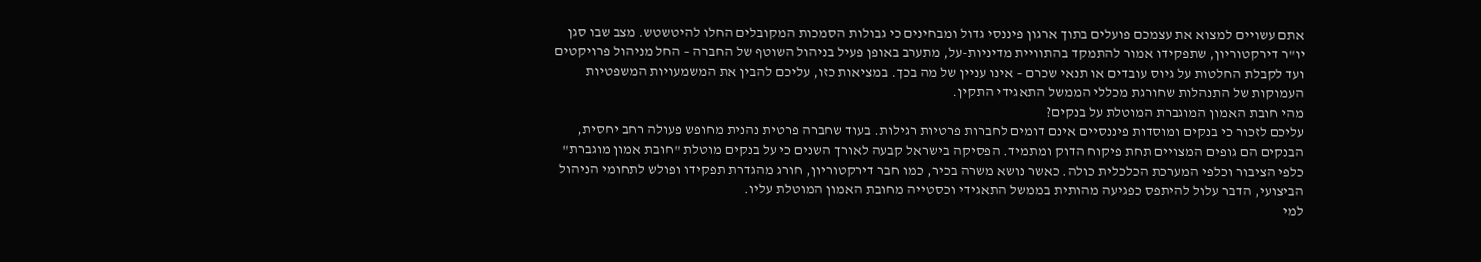אתם עשויים למצוא את עצמכם פועלים בתוך ארגון פיננסי גדול ומבחינים כי גבולות הסמכות המקובלים החלו להיטשטש. מצב שבו סגן יו"ר דירקטוריון, שתפקידו אמור להתמקד בהתוויית מדיניות-על, מתערב באופן פעיל בניהול השוטף של החברה – החל מניהול פרויקטים ועד לקבלת החלטות על גיוס עובדים או תנאי שכרם – אינו עניין של מה בכך. במציאות כזו, עליכם להבין את המשמעויות המשפטיות העמוקות של התנהלות שחורגת מכללי הממשל התאגידי התקין.
מהי חובת האמון המוגברת המוטלת על בנקים?
עליכם לזכור כי בנקים ומוסדות פיננסיים אינם דומים לחברות פרטיות רגילות. בעוד שחברה פרטית נהנית מחופש פעולה רחב יחסית, הבנקים הם גופים המצויים תחת פיקוח הדוק ומתמיד. הפסיקה בישראל קבעה לאורך השנים כי על בנקים מוטלת "חובת אמון מוגברת" כלפי הציבור וכלפי המערכת הכלכלית כולה. כאשר נושא משרה בכיר, כמו חבר דירקטוריון, חורג מהגדרת תפקידו ופולש לתחומי הניהול הביצועי, הדבר עלול להיתפס כפגיעה מהותית בממשל התאגידי וכסטייה מחובת האמון המוטלת עליו.
למי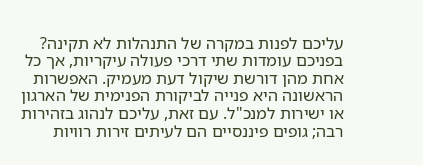עליכם לפנות במקרה של התנהלות לא תקינה?
בפניכם עומדות שתי דרכי פעולה עיקריות, אך כל אחת מהן דורשת שיקול דעת מעמיק. האפשרות הראשונה היא פנייה לביקורת הפנימית של הארגון או ישירות למנכ"ל. עם זאת, עליכם לנהוג בזהירות רבה; גופים פיננסיים הם לעיתים זירות רוויות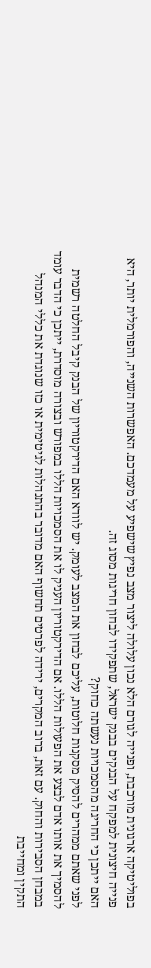בפוליטיקה ארגונית מורכבת, ופנייה לגורם הלא נכון עלולה ליצור מצב נפיץ שישפיע על מעמדכם. האפשרות השנייה, והפורמלית יותר, היא פנייה חיצונית למפקח על הבנקים בבנק ישראל, שתפקידו לבחון חריגות מסוג זה.
האם ייתכן כי החריגה מהסמכויות נעשתה כחוק?
לפני שאתם ממהרים להסיק מסקנות חלוטות, עליכם לבחון את המצב לעומק. יש לוודא האם הדירקטוריון של הבנק קיבל החלטה רשמית להסמיך את אותו אדם לבצע את הפעולות הללו. אם הדירקטוריון העניק לו את הסמכויות הללו במפורש ובצורה מוסדרת, ייתכן כי הדבר עומד במבחן הסבירות והחוק. עם זאת, ברוב המקרים, ירידה לפרטים תחשוף האם מדובר בהתנהלות לגיטימית או כזו שנוגדת את כללי המנהל התקין ומחייבת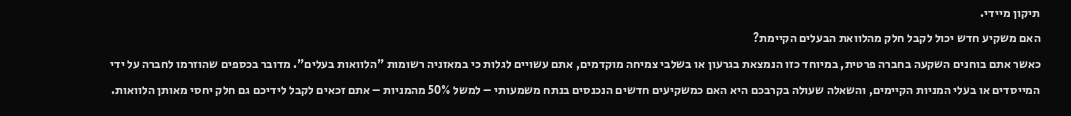תיקון מיידי.
האם משקיע חדש יכול לקבל חלק מהלוואת הבעלים הקיימת?
כאשר אתם בוחנים השקעה בחברה פרטית, במיוחד כזו הנמצאת בגרעון או בשלבי צמיחה מוקדמים, אתם עשויים לגלות כי במאזניה רשומות "הלוואות בעלים". מדובר בכספים שהוזרמו לחברה על ידי המייסדים או בעלי המניות הקיימים, והשאלה שעולה בקרבכם היא האם כמשקיעים חדשים הנכנסים בנתח משמעותי – למשל 50% מהמניות – אתם זכאים לקבל לידיכם גם חלק יחסי מאותן הלוואות.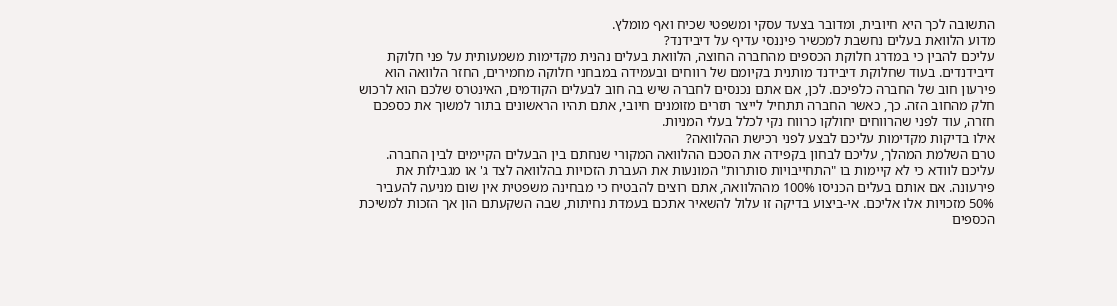התשובה לכך היא חיובית, ומדובר בצעד עסקי ומשפטי שכיח ואף מומלץ.
מדוע הלוואת בעלים נחשבת למכשיר פיננסי עדיף על דיבידנד?
עליכם להבין כי במדרג חלוקת הכספים מהחברה החוצה, הלוואת בעלים נהנית מקדימות משמעותית על פני חלוקת דיבידנדים. בעוד שחלוקת דיבידנד מותנית בקיומם של רווחים ובעמידה במבחני חלוקה מחמירים, החזר הלוואה הוא פירעון חוב של החברה כלפיכם. לכן, אם אתם נכנסים לחברה שיש בה חוב לבעלים הקודמים, האינטרס שלכם הוא לרכוש חלק מהחוב הזה. כך, כאשר החברה תתחיל לייצר תזרים מזומנים חיובי, אתם תהיו הראשונים בתור למשוך את כספכם חזרה, עוד לפני שהרווחים יחולקו כרווח נקי לכלל בעלי המניות.
אילו בדיקות מקדימות עליכם לבצע לפני רכישת ההלוואה?
טרם השלמת המהלך, עליכם לבחון בקפידה את הסכם ההלוואה המקורי שנחתם בין הבעלים הקיימים לבין החברה. עליכם לוודא כי לא קיימות בו "התחייבויות סותרות" המונעות את העברת הזכויות בהלוואה לצד ג' או מגבילות את פירעונה. אם אותם בעלים הכניסו 100% מההלוואה, אתם רוצים להבטיח כי מבחינה משפטית אין שום מניעה להעביר 50% מזכויות אלו אליכם. אי-ביצוע בדיקה זו עלול להשאיר אתכם בעמדת נחיתות, שבה השקעתם הון אך הזכות למשיכת הכספים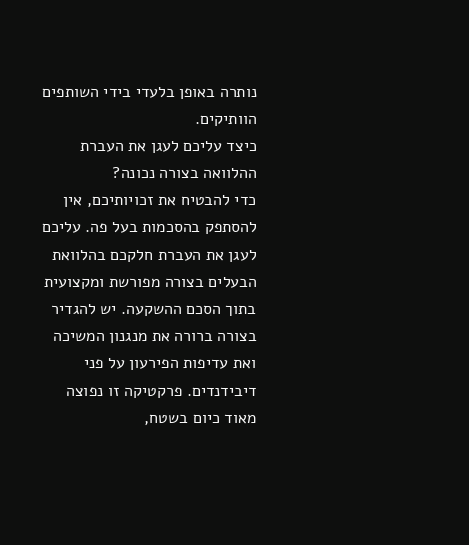נותרה באופן בלעדי בידי השותפים הוותיקים.
כיצד עליכם לעגן את העברת ההלוואה בצורה נכונה?
כדי להבטיח את זכויותיכם, אין להסתפק בהסכמות בעל פה. עליכם לעגן את העברת חלקכם בהלוואת הבעלים בצורה מפורשת ומקצועית בתוך הסכם ההשקעה. יש להגדיר בצורה ברורה את מנגנון המשיכה ואת עדיפות הפירעון על פני דיבידנדים. פרקטיקה זו נפוצה מאוד כיום בשטח,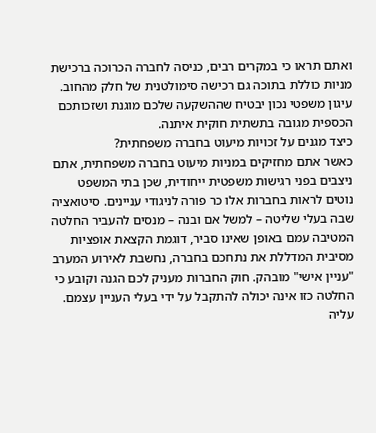ואתם תראו כי במקרים רבים, כניסה לחברה הכרוכה ברכישת מניות כוללת בתוכה גם רכישה סימולטנית של חלק מהחוב. עיגון משפטי נכון יבטיח שההשקעה שלכם מוגנת ושזכותכם הכספית מגובה בתשתית חוקית איתנה.
כיצד מגנים על זכויות מיעוט בחברה משפחתית?
כאשר אתם מחזיקים במניות מיעוט בחברה משפחתית, אתם ניצבים בפני רגישות משפטית ייחודית, שכן בתי המשפט נוטים לראות בחברות אלו כר פורה לניגודי עניינים. סיטואציה שבה בעלי שליטה – למשל אם ובנה – מנסים להעביר החלטה המטיבה עמם באופן שאינו סביר, דוגמת הקצאת אופציות מסיבית המדללת את נתחכם בחברה, נחשבת לאירוע המערב "עניין אישי" מובהק. חוק החברות מעניק לכם הגנה וקובע כי החלטה כזו אינה יכולה להתקבל על ידי בעלי העניין עצמם. עליה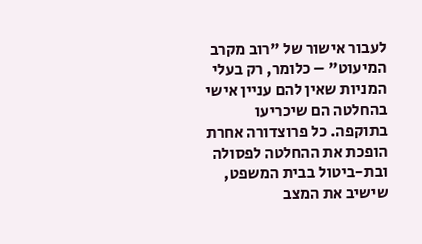לעבור אישור של "רוב מקרב המיעוט" – כלומר, רק בעלי המניות שאין להם עניין אישי בהחלטה הם שיכריעו בתוקפה. כל פרוצדורה אחרת הופכת את ההחלטה לפסולה ובת-ביטול בבית המשפט, שישיב את המצב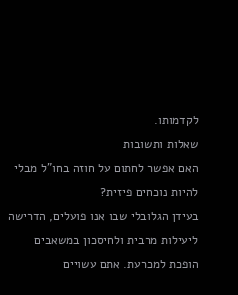לקדמותו.
שאלות ותשובות
האם אפשר לחתום על חוזה בחו"ל מבלי להיות נוכחים פיזית?
בעידן הגלובלי שבו אנו פועלים, הדרישה ליעילות מרבית ולחיסכון במשאבים הופכת למכרעת. אתם עשויים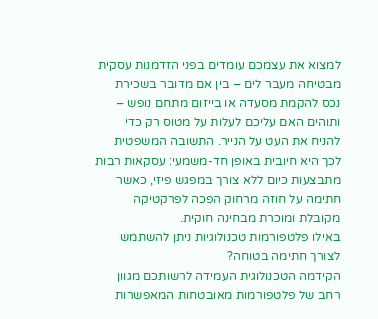למצוא את עצמכם עומדים בפני הזדמנות עסקית מבטיחה מעבר לים – בין אם מדובר בשכירת נכס להקמת מסעדה או בייזום מתחם נופש – ותוהים האם עליכם לעלות על מטוס רק כדי להניח את העט על הנייר. התשובה המשפטית לכך היא חיובית באופן חד-משמעי: עסקאות רבות מתבצעות כיום ללא צורך במפגש פיזי, כאשר חתימה על חוזה מרחוק הפכה לפרקטיקה מקובלת ומוכרת מבחינה חוקית.
באילו פלטפורמות טכנולוגיות ניתן להשתמש לצורך חתימה בטוחה?
הקידמה הטכנולוגית העמידה לרשותכם מגוון רחב של פלטפורמות מאובטחות המאפשרות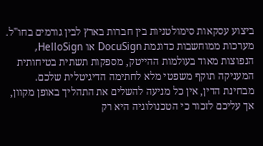ביצוע עסקאות סימולטניות בין חברות בארץ לבין גורמים בחו"ל. מערכות ממוחשבות כדוגמת DocuSign או HelloSign, הנפוצות מאוד בעולמות ההייטק, מספקות תשתית בטיחותית המעניקה תוקף משפטי מלא לחתימה הדיגיטלית שלכם. מבחינת הדין, אין כל מניעה להשלים את התהליך באופן מקוון, אך עליכם לזכור כי הטכנולוגיה היא רק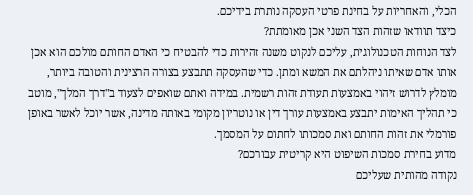הכלי, והאחריות על בחינת פרטי העסקה נותרת בידיכם.
כיצד תוודאו שזהות הצד השני אכן מאומתת?
לצד הנוחות הטכנולוגית, עליכם לנקוט משנה זהירות כדי להבטיח כי האדם החותם מולכם הוא אכן אותו אדם שאיתו ניהלתם את המשא ומתן. כדי שהעסקה תתבצע בצורה הרצינית והטובה ביותר, מומלץ לדרוש זיהוי באמצעות תעודת זהות רשמית. במידה ואתם שואפים לצעוד ב"דרך המלך", מוטב כי תהליך האימות יתבצע באמצעות עורך דין או נוטריון מקומי באותה מדינה, אשר יוכל לאשר באופן פורמלי את זהות החותם ואת סמכותו לחתום על המסמך.
מדוע בחירת סמכות השיפוט היא קריטית עבורכם?
נקודה מהותית שעליכם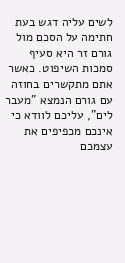לשים עליה דגש בעת חתימה על הסכם מול גורם זר היא סעיף סמכות השיפוט. כאשר אתם מתקשרים בחוזה עם גורם הנמצא "מעבר לים", עליכם לוודא כי אינכם מכפיפים את עצמכם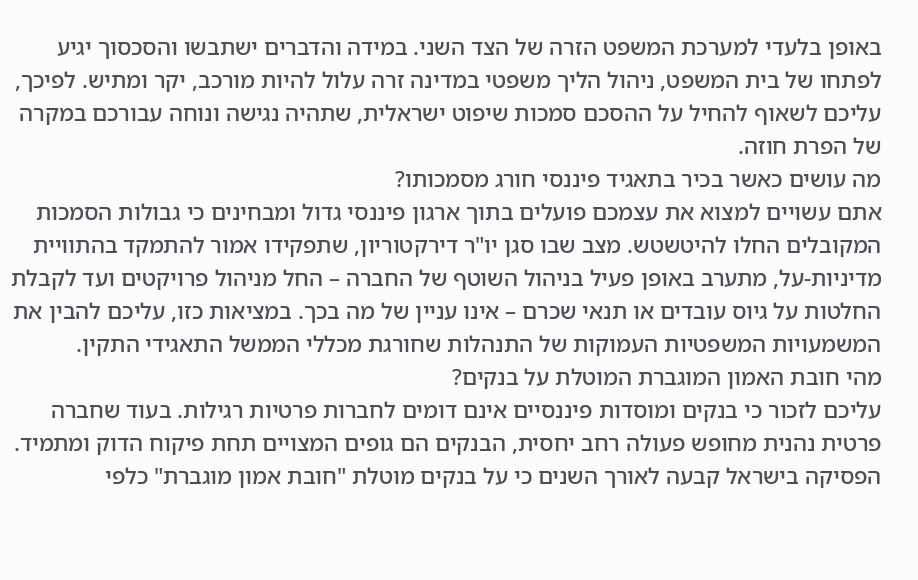באופן בלעדי למערכת המשפט הזרה של הצד השני. במידה והדברים ישתבשו והסכסוך יגיע לפתחו של בית המשפט, ניהול הליך משפטי במדינה זרה עלול להיות מורכב, יקר ומתיש. לפיכך, עליכם לשאוף להחיל על ההסכם סמכות שיפוט ישראלית, שתהיה נגישה ונוחה עבורכם במקרה של הפרת חוזה.
מה עושים כאשר בכיר בתאגיד פיננסי חורג מסמכותו?
אתם עשויים למצוא את עצמכם פועלים בתוך ארגון פיננסי גדול ומבחינים כי גבולות הסמכות המקובלים החלו להיטשטש. מצב שבו סגן יו"ר דירקטוריון, שתפקידו אמור להתמקד בהתוויית מדיניות-על, מתערב באופן פעיל בניהול השוטף של החברה – החל מניהול פרויקטים ועד לקבלת החלטות על גיוס עובדים או תנאי שכרם – אינו עניין של מה בכך. במציאות כזו, עליכם להבין את המשמעויות המשפטיות העמוקות של התנהלות שחורגת מכללי הממשל התאגידי התקין.
מהי חובת האמון המוגברת המוטלת על בנקים?
עליכם לזכור כי בנקים ומוסדות פיננסיים אינם דומים לחברות פרטיות רגילות. בעוד שחברה פרטית נהנית מחופש פעולה רחב יחסית, הבנקים הם גופים המצויים תחת פיקוח הדוק ומתמיד. הפסיקה בישראל קבעה לאורך השנים כי על בנקים מוטלת "חובת אמון מוגברת" כלפי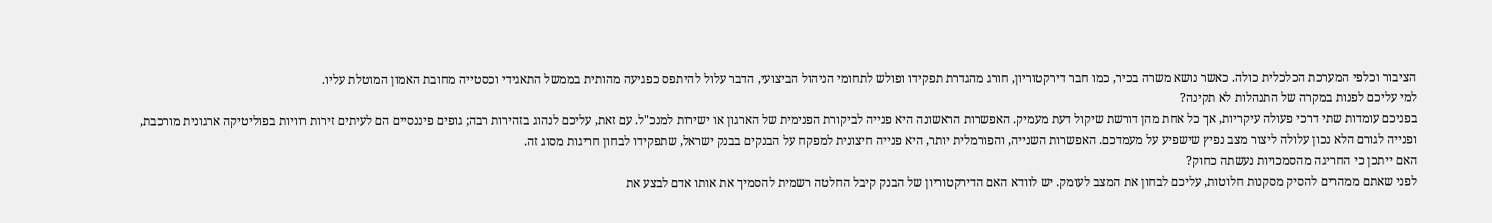הציבור וכלפי המערכת הכלכלית כולה. כאשר נושא משרה בכיר, כמו חבר דירקטוריון, חורג מהגדרת תפקידו ופולש לתחומי הניהול הביצועי, הדבר עלול להיתפס כפגיעה מהותית בממשל התאגידי וכסטייה מחובת האמון המוטלת עליו.
למי עליכם לפנות במקרה של התנהלות לא תקינה?
בפניכם עומדות שתי דרכי פעולה עיקריות, אך כל אחת מהן דורשת שיקול דעת מעמיק. האפשרות הראשונה היא פנייה לביקורת הפנימית של הארגון או ישירות למנכ"ל. עם זאת, עליכם לנהוג בזהירות רבה; גופים פיננסיים הם לעיתים זירות רוויות בפוליטיקה ארגונית מורכבת, ופנייה לגורם הלא נכון עלולה ליצור מצב נפיץ שישפיע על מעמדכם. האפשרות השנייה, והפורמלית יותר, היא פנייה חיצונית למפקח על הבנקים בבנק ישראל, שתפקידו לבחון חריגות מסוג זה.
האם ייתכן כי החריגה מהסמכויות נעשתה כחוק?
לפני שאתם ממהרים להסיק מסקנות חלוטות, עליכם לבחון את המצב לעומק. יש לוודא האם הדירקטוריון של הבנק קיבל החלטה רשמית להסמיך את אותו אדם לבצע את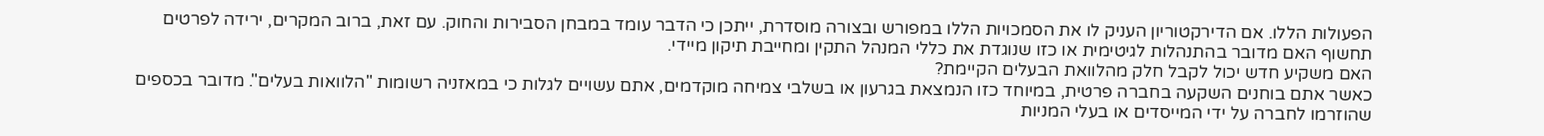הפעולות הללו. אם הדירקטוריון העניק לו את הסמכויות הללו במפורש ובצורה מוסדרת, ייתכן כי הדבר עומד במבחן הסבירות והחוק. עם זאת, ברוב המקרים, ירידה לפרטים תחשוף האם מדובר בהתנהלות לגיטימית או כזו שנוגדת את כללי המנהל התקין ומחייבת תיקון מיידי.
האם משקיע חדש יכול לקבל חלק מהלוואת הבעלים הקיימת?
כאשר אתם בוחנים השקעה בחברה פרטית, במיוחד כזו הנמצאת בגרעון או בשלבי צמיחה מוקדמים, אתם עשויים לגלות כי במאזניה רשומות "הלוואות בעלים". מדובר בכספים שהוזרמו לחברה על ידי המייסדים או בעלי המניות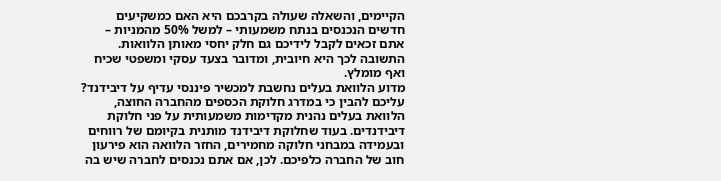הקיימים, והשאלה שעולה בקרבכם היא האם כמשקיעים חדשים הנכנסים בנתח משמעותי – למשל 50% מהמניות – אתם זכאים לקבל לידיכם גם חלק יחסי מאותן הלוואות. התשובה לכך היא חיובית, ומדובר בצעד עסקי ומשפטי שכיח ואף מומלץ.
מדוע הלוואת בעלים נחשבת למכשיר פיננסי עדיף על דיבידנד?
עליכם להבין כי במדרג חלוקת הכספים מהחברה החוצה, הלוואת בעלים נהנית מקדימות משמעותית על פני חלוקת דיבידנדים. בעוד שחלוקת דיבידנד מותנית בקיומם של רווחים ובעמידה במבחני חלוקה מחמירים, החזר הלוואה הוא פירעון חוב של החברה כלפיכם. לכן, אם אתם נכנסים לחברה שיש בה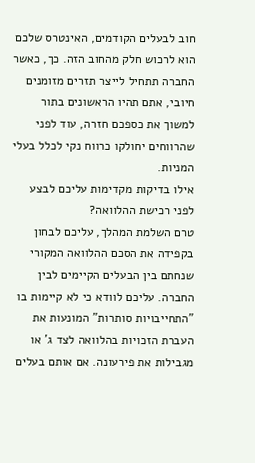חוב לבעלים הקודמים, האינטרס שלכם הוא לרכוש חלק מהחוב הזה. כך, כאשר החברה תתחיל לייצר תזרים מזומנים חיובי, אתם תהיו הראשונים בתור למשוך את כספכם חזרה, עוד לפני שהרווחים יחולקו כרווח נקי לכלל בעלי המניות.
אילו בדיקות מקדימות עליכם לבצע לפני רכישת ההלוואה?
טרם השלמת המהלך, עליכם לבחון בקפידה את הסכם ההלוואה המקורי שנחתם בין הבעלים הקיימים לבין החברה. עליכם לוודא כי לא קיימות בו "התחייבויות סותרות" המונעות את העברת הזכויות בהלוואה לצד ג' או מגבילות את פירעונה. אם אותם בעלים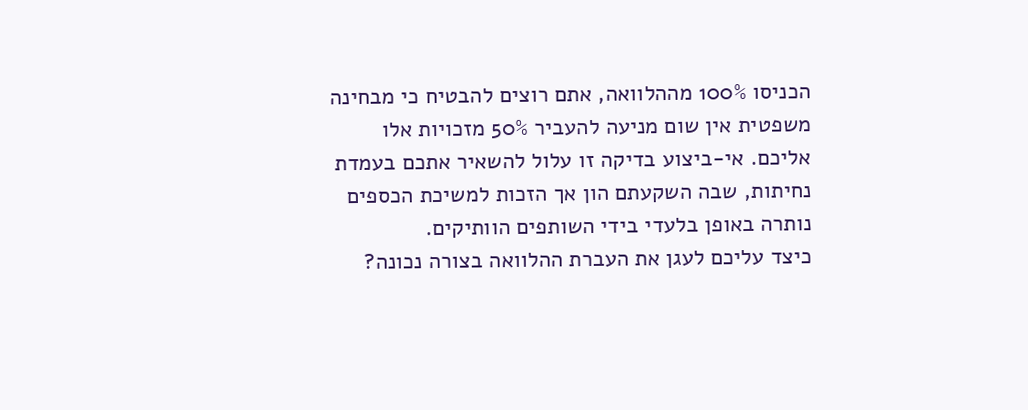הכניסו 100% מההלוואה, אתם רוצים להבטיח כי מבחינה משפטית אין שום מניעה להעביר 50% מזכויות אלו אליכם. אי-ביצוע בדיקה זו עלול להשאיר אתכם בעמדת נחיתות, שבה השקעתם הון אך הזכות למשיכת הכספים נותרה באופן בלעדי בידי השותפים הוותיקים.
כיצד עליכם לעגן את העברת ההלוואה בצורה נכונה?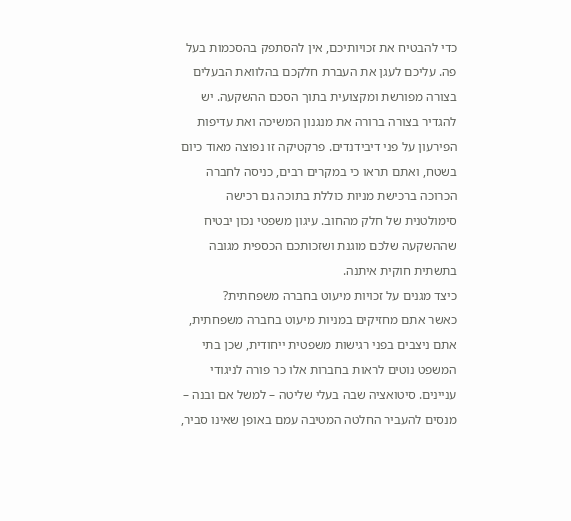כדי להבטיח את זכויותיכם, אין להסתפק בהסכמות בעל פה. עליכם לעגן את העברת חלקכם בהלוואת הבעלים בצורה מפורשת ומקצועית בתוך הסכם ההשקעה. יש להגדיר בצורה ברורה את מנגנון המשיכה ואת עדיפות הפירעון על פני דיבידנדים. פרקטיקה זו נפוצה מאוד כיום בשטח, ואתם תראו כי במקרים רבים, כניסה לחברה הכרוכה ברכישת מניות כוללת בתוכה גם רכישה סימולטנית של חלק מהחוב. עיגון משפטי נכון יבטיח שההשקעה שלכם מוגנת ושזכותכם הכספית מגובה בתשתית חוקית איתנה.
כיצד מגנים על זכויות מיעוט בחברה משפחתית?
כאשר אתם מחזיקים במניות מיעוט בחברה משפחתית, אתם ניצבים בפני רגישות משפטית ייחודית, שכן בתי המשפט נוטים לראות בחברות אלו כר פורה לניגודי עניינים. סיטואציה שבה בעלי שליטה – למשל אם ובנה – מנסים להעביר החלטה המטיבה עמם באופן שאינו סביר,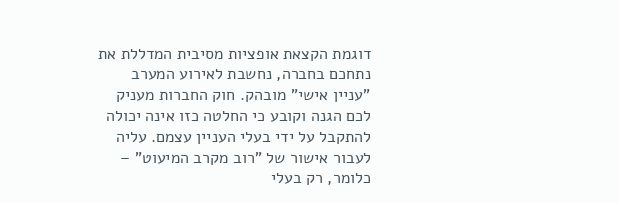דוגמת הקצאת אופציות מסיבית המדללת את נתחכם בחברה, נחשבת לאירוע המערב "עניין אישי" מובהק. חוק החברות מעניק לכם הגנה וקובע כי החלטה כזו אינה יכולה להתקבל על ידי בעלי העניין עצמם. עליה לעבור אישור של "רוב מקרב המיעוט" – כלומר, רק בעלי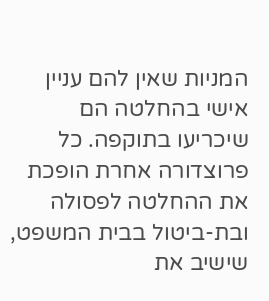המניות שאין להם עניין אישי בהחלטה הם שיכריעו בתוקפה. כל פרוצדורה אחרת הופכת את ההחלטה לפסולה ובת-ביטול בבית המשפט, שישיב את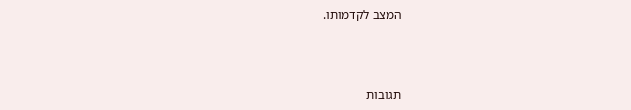המצב לקדמותו.



תגובות